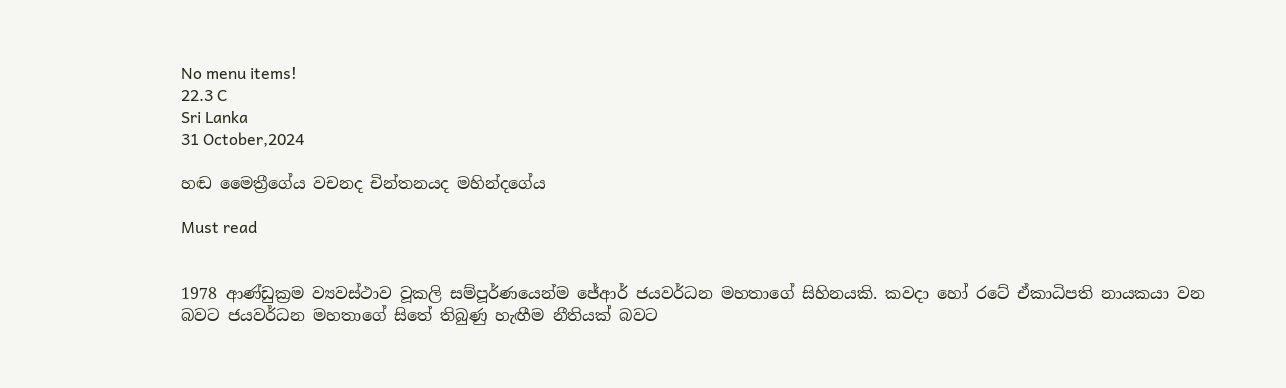No menu items!
22.3 C
Sri Lanka
31 October,2024

හඬ මෛත්‍රීගේය වචනද චින්තනයද මහින්දගේය

Must read


1978 ආණ්ඩුක්‍රම ව්‍යවස්ථාව වූකලි සම්පූර්ණයෙන්ම ජේආර් ජයවර්ධන මහතාගේ සිහිනයකි. කවදා හෝ රටේ ඒකාධිපති නායකයා වන බවට ජයවර්ධන මහතාගේ සිතේ තිබුණු හැඟීම නීතියක් බවට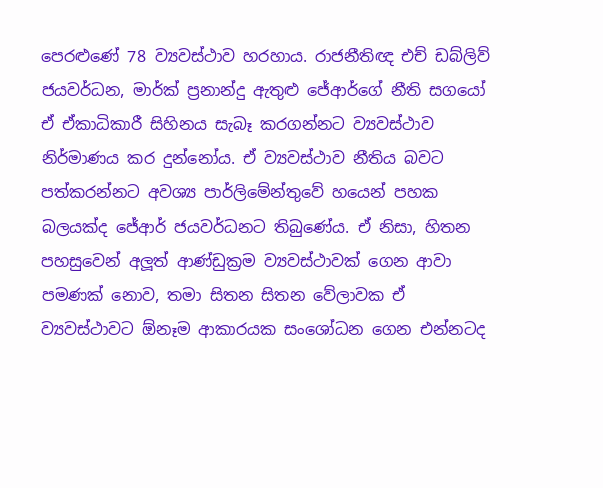පෙරළුණේ 78 ව්‍යවස්ථාව හරහාය. රාජනීතිඥ එච් ඩබ්ලිව් ජයවර්ධන, මාර්ක් ප්‍රනාන්දු ඇතුළු ජේආර්ගේ නීති සගයෝ ඒ ඒකාධිකාරී සිහිනය සැබෑ කරගන්නට ව්‍යවස්ථාව නිර්මාණය කර දුන්නෝය. ඒ ව්‍යවස්ථාව නීතිය බවට පත්කරන්නට අවශ්‍ය පාර්ලිමේන්තුවේ හයෙන් පහක බලයක්ද ජේආර් ජයවර්ධනට තිබුණේය. ඒ නිසා, හිතන පහසුවෙන් අලූත් ආණ්ඩුක්‍රම ව්‍යවස්ථාවක් ගෙන ආවා පමණක් නොව, තමා සිතන සිතන වේලාවක ඒ ව්‍යවස්ථාවට ඕනෑම ආකාරයක සංශෝධන ගෙන එන්නටද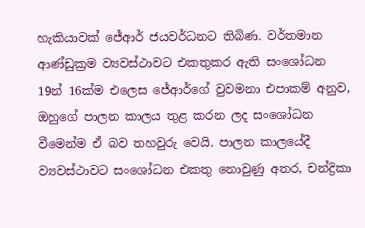හැකියාවක් ජේආර් ජයවර්ධනට තිබිණ. වර්තමාන ආණ්ඩුක්‍රම ව්‍යවස්ථාවට එකතුකර ඇති සංශෝධන 19න් 16ක්ම එලෙස ජේආර්ගේ වුවමනා එපාකම් අනුව, ඔහුගේ පාලන කාලය තුළ කරන ලද සංශෝධන වීමෙන්ම ඒ බව තහවුරු වෙයි. පාලන කාලයේදී ව්‍යවස්ථාවට සංශෝධන එකතු නොවුණු අතර, චන්ද්‍රිකා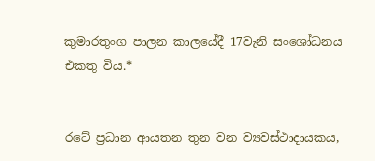කුමාරතුංග පාලන කාලයේදී 17වැනි සංශෝධනය එකතු විය.*


රටේ ප්‍රධාන ආයතන තුන වන ව්‍යවස්ථාදායකය,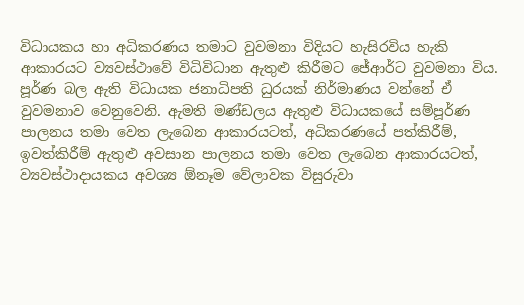විධායකය හා අධිකරණය තමාට වුවමනා විදියට හැසිරවිය හැකි ආකාරයට ව්‍යවස්ථාවේ විධිවිධාන ඇතුළු කිරීමට ජේආර්ට වුවමනා විය. පූර්ණ බල ඇති විධායක ජනාධිපති ධුරයක් නිර්මාණය වන්නේ ඒ වුවමනාව වෙනුවෙනි. ඇමති මණ්ඩලය ඇතුළු විධායකයේ සම්පූර්ණ පාලනය තමා වෙත ලැබෙන ආකාරයටත්, අධිකරණයේ පත්කිරීම්, ඉවත්කිරීම් ඇතුළු අවසාන පාලනය තමා වෙත ලැබෙන ආකාරයටත්, ව්‍යවස්ථාදායකය අවශ්‍ය ඕනෑම වේලාවක විසුරුවා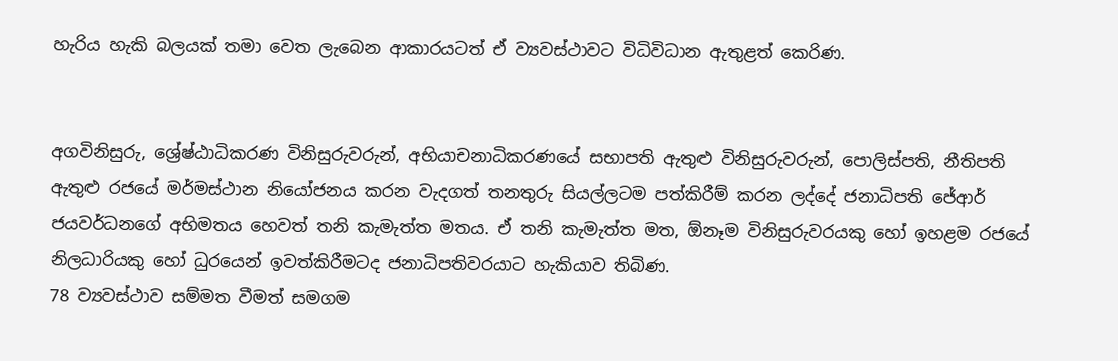හැරිය හැකි බලයක් තමා වෙත ලැබෙන ආකාරයටත් ඒ ව්‍යවස්ථාවට විධිවිධාන ඇතුළත් කෙරිණ.


අගවිනිසුරු, ශ්‍රේෂ්ඨාධිකරණ විනිසුරුවරුන්, අභියාචනාධිකරණයේ සභාපති ඇතුළු විනිසුරුවරුන්, පොලිස්පති, නීතිපති ඇතුළු රජයේ මර්මස්ථාන නියෝජනය කරන වැදගත් තනතුරු සියල්ලටම පත්කිරීම් කරන ලද්දේ ජනාධිපති ජේආර් ජයවර්ධනගේ අභිමතය හෙවත් තනි කැමැත්ත මතය. ඒ තනි කැමැත්ත මත, ඕනෑම විනිසුරුවරයකු හෝ ඉහළම රජයේ නිලධාරියකු හෝ ධුරයෙන් ඉවත්කිරීමටද ජනාධිපතිවරයාට හැකියාව තිබිණ.
78 ව්‍යවස්ථාව සම්මත වීමත් සමගම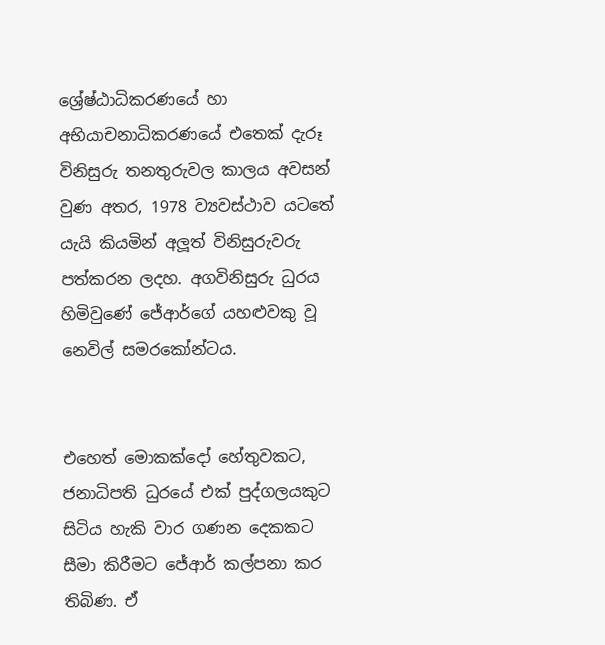ශ්‍රේෂ්ඨාධිකරණයේ හා අභියාචනාධිකරණයේ එතෙක් දැරූ විනිසුරු තනතුරුවල කාලය අවසන් වුණ අතර, 1978 ව්‍යවස්ථාව යටතේ යැයි කියමින් අලූත් විනිසුරුවරු පත්කරන ලදහ. අගවිනිසුරු ධුරය හිමිවුණේ ජේආර්ගේ යහළුවකු වූ නෙවිල් සමරකෝන්ටය.


එහෙත් මොකක්දෝ හේතුවකට, ජනාධිපති ධුරයේ එක් පුද්ගලයකුට සිටිය හැකි වාර ගණන දෙකකට සීමා කිරීමට ජේආර් කල්පනා කර තිබිණ. ඒ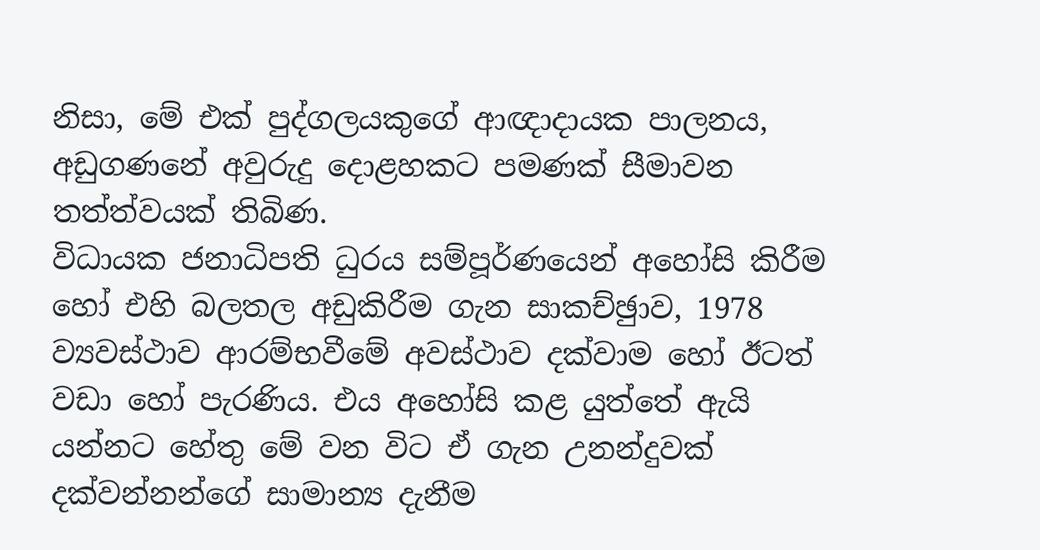නිසා, මේ එක් පුද්ගලයකුගේ ආඥාදායක පාලනය, අඩුගණනේ අවුරුදු දොළහකට පමණක් සීමාවන තත්ත්වයක් තිබිණ.
විධායක ජනාධිපති ධුරය සම්පූර්ණයෙන් අහෝසි කිරීම හෝ එහි බලතල අඩුකිරීම ගැන සාකච්ඡුාව, 1978 ව්‍යවස්ථාව ආරම්භවීමේ අවස්ථාව දක්වාම හෝ ඊටත් වඩා හෝ පැරණිය. එය අහෝසි කළ යුත්තේ ඇයි යන්නට හේතු මේ වන විට ඒ ගැන උනන්දුවක් දක්වන්නන්ගේ සාමාන්‍ය දැනීම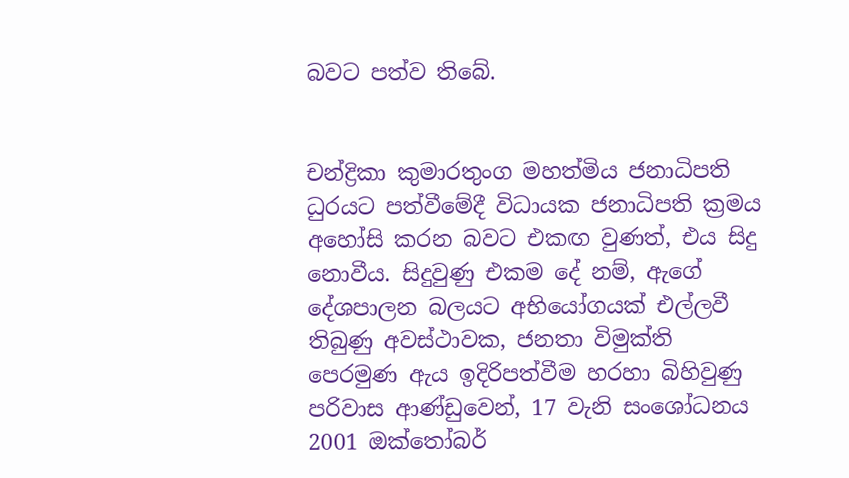බවට පත්ව තිබේ.


චන්ද්‍රිකා කුමාරතුංග මහත්මිය ජනාධිපති ධුරයට පත්වීමේදී විධායක ජනාධිපති ක්‍රමය අහෝසි කරන බවට එකඟ වුණත්, එය සිදු නොවීය. සිදුවුණු එකම දේ නම්, ඇගේ දේශපාලන බලයට අභියෝගයක් එල්ලවී තිබුණු අවස්ථාවක, ජනතා විමුක්ති පෙරමුණ ඇය ඉදිරිපත්වීම හරහා බිහිවුණු පරිවාස ආණ්ඩුවෙන්, 17 වැනි සංශෝධනය 2001 ඔක්තෝබර්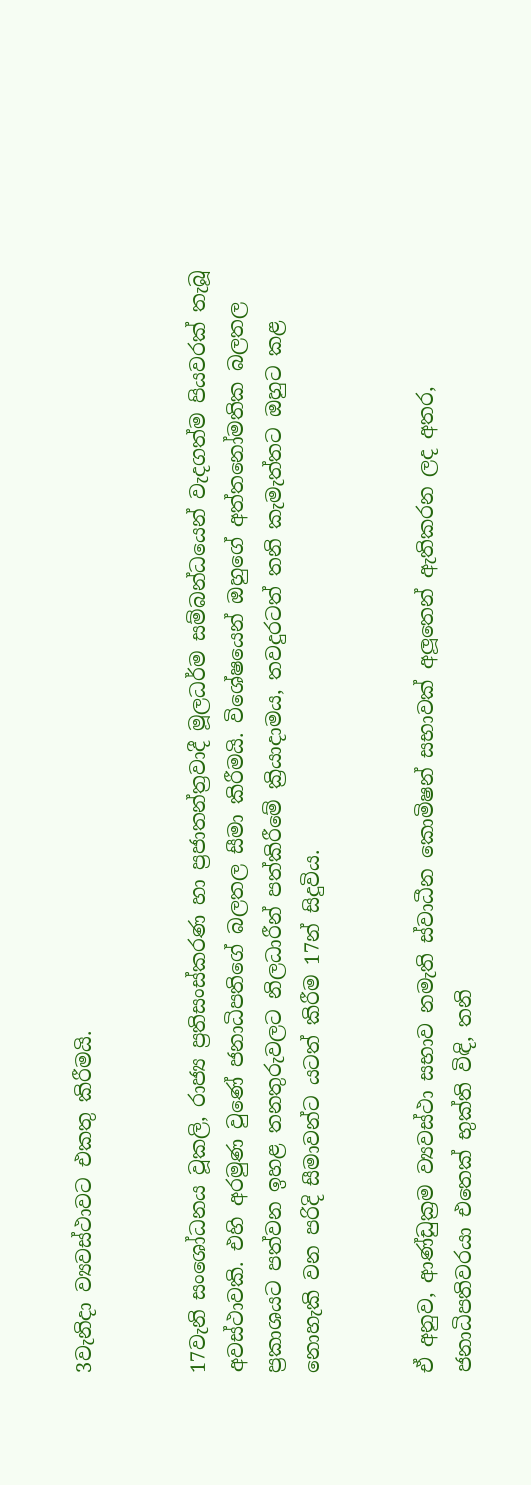3වැනිදා ව්‍යවස්ථාවට එකතු කිරීමයි.


17වැනි සංශෝධනය වූකලි, රාජ්‍ය ප්‍රතිසංස්කරණ හා ප්‍රජාතන්ත්‍රවාදී මූලධර්ම සම්බන්ධයෙන් වැදගත්ම පියවරක් තැබූ අවස්ථාවකි. එහි අරමුණ වුණේ ජනාධිපතිගේ බලතල සීමා කිරීමයි. විශේෂයෙන් ඔහුගේ අත්තනෝමතික බලතල ප්‍රකාශයට පත්වන ඉහළ තනතුරුවලට නිලධාරීන් පත්කිරීමේ ක්‍රියාදාමය, තවදුරටත් තනි කැමැත්තට ඔහුට කළ නොහැකි වන පරිදි සීමාවන්ට යටත් කිරීම 17න් සිදුවිය.


ඒ අනුව, ආණ්ඩුක්‍රම ව්‍යවස්ථා සභාව නමැති ස්වාධීන කොමිෂන් සභාවක් අලූතෙන් ඇතිකරන ලද අතර, ජනාධිපතිවරයා එතෙක් භුක්ති විඳි, තනි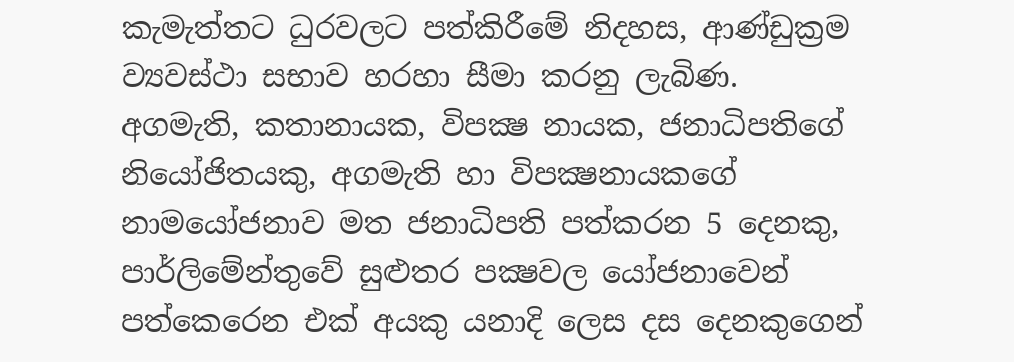කැමැත්තට ධුරවලට පත්කිරීමේ නිදහස, ආණ්ඩුක්‍රම ව්‍යවස්ථා සභාව හරහා සීමා කරනු ලැබිණ.
අගමැති, කතානායක, විපක්‍ෂ නායක, ජනාධිපතිගේ නියෝජිතයකු, අගමැති හා විපක්‍ෂනායකගේ නාමයෝජනාව මත ජනාධිපති පත්කරන 5 දෙනකු, පාර්ලිමේන්තුවේ සුළුතර පක්‍ෂවල යෝජනාවෙන් පත්කෙරෙන එක් අයකු යනාදි ලෙස දස දෙනකුගෙන්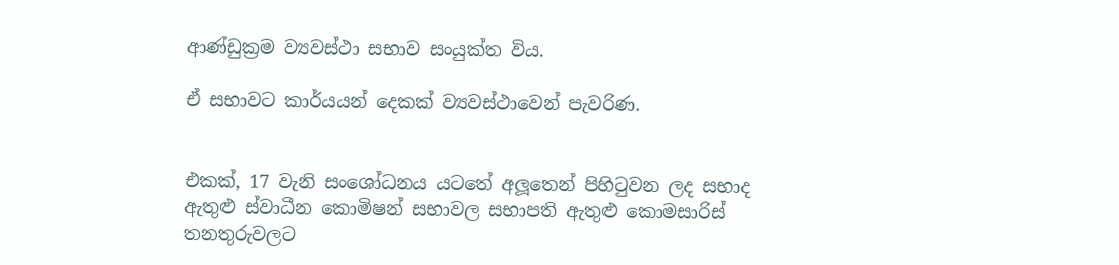ආණ්ඩුක්‍රම ව්‍යවස්ථා සභාව සංයුක්ත විය.

ඒ සභාවට කාර්යයන් දෙකක් ව්‍යවස්ථාවෙන් පැවරිණ.


එකක්, 17 වැනි සංශෝධනය යටතේ අලූතෙන් පිහිටුවන ලද සභාද ඇතුළු ස්වාධීන කොමිෂන් සභාවල සභාපති ඇතුළු කොමසාරිස් තනතුරුවලට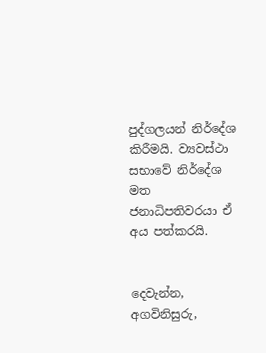පුද්ගලයන් නිර්දේශ කිරීමයි. ව්‍යවස්ථා සභාවේ නිර්දේශ මත ජනාධිපතිවරයා ඒ අය පත්කරයි.


දෙවැන්න, අගවිනිසුරු,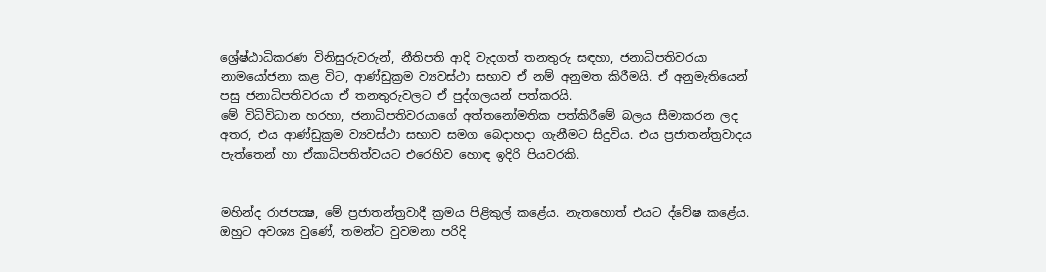ශ්‍රේෂ්ඨාධිකරණ විනිසුරුවරුන්, නීතිපති ආදි වැදගත් තනතුරු සඳහා, ජනාධිපතිවරයා නාමයෝජනා කළ විට, ආණ්ඩුක්‍රම ව්‍යවස්ථා සභාව ඒ නම් අනුමත කිරීමයි. ඒ අනුමැතියෙන් පසු ජනාධිපතිවරයා ඒ තනතුරුවලට ඒ පුද්ගලයන් පත්කරයි.
මේ විධිවිධාන හරහා, ජනාධිපතිවරයාගේ අත්තනෝමතික පත්කිරීමේ බලය සීමාකරන ලද අතර, එය ආණ්ඩුක්‍රම ව්‍යවස්ථා සභාව සමග බෙදාහදා ගැනීමට සිදුවිය. එය ප්‍රජාතන්ත්‍රවාදය පැත්තෙන් හා ඒකාධිපතිත්වයට එරෙහිව හොඳ ඉදිරි පියවරකි.


මහින්ද රාජපක්‍ෂ, මේ ප්‍රජාතන්ත්‍රවාදී ක්‍රමය පිළිකුල් කළේය. නැතහොත් එයට ද්වේෂ කළේය. ඔහුට අවශ්‍ය වුණේ, තමන්ට වුවමනා පරිදි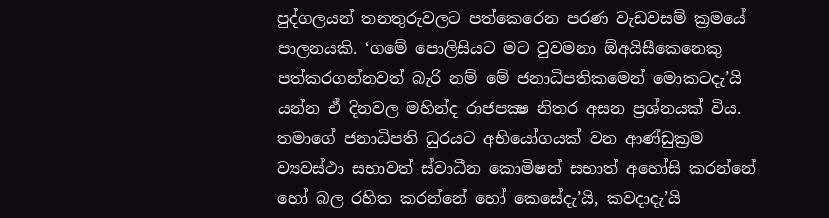පුද්ගලයන් තනතුරුවලට පත්කෙරෙන පරණ වැඩවසම් ක්‍රමයේ පාලනයකි. ‘ගමේ පොලිසියට මට වුවමනා ඕඅයිසීකෙනෙකු පත්කරගන්නවත් බැරි නම් මේ ජනාධිපතිකමෙන් මොකටදැ’යි යන්න ඒ දිනවල මහින්ද රාජපක්‍ෂ නිතර අසන ප්‍රශ්නයක් විය. තමාගේ ජනාධිපති ධුරයට අභියෝගයක් වන ආණ්ඩුක්‍රම ව්‍යවස්ථා සභාවත් ස්වාධීන කොමිෂන් සභාත් අහෝසි කරන්නේ හෝ බල රහිත කරන්නේ හෝ කෙසේදැ’යි, කවදාදැ’යි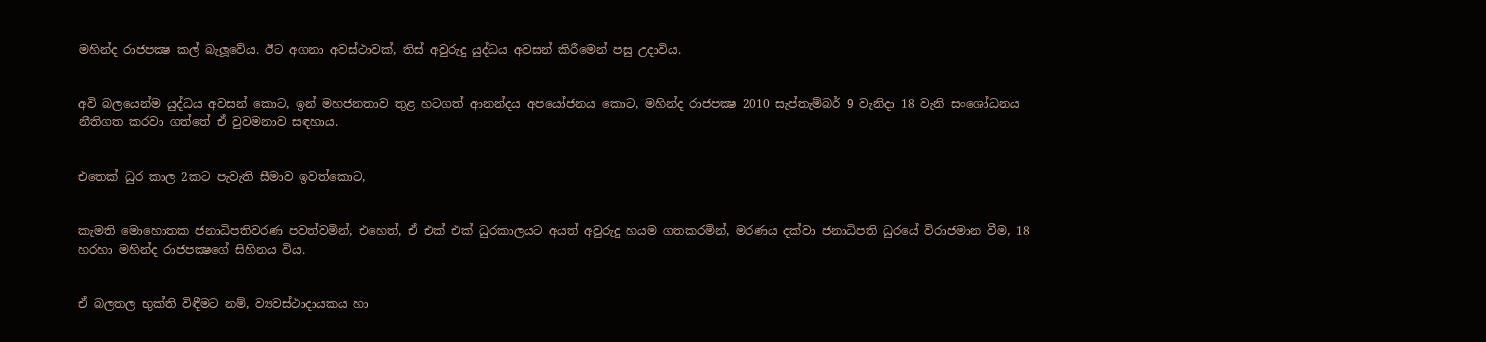මහින්ද රාජපක්‍ෂ කල් බැලූවේය. ඊට අගනා අවස්ථාවක්, තිස් අවුරුදු යුද්ධය අවසන් කිරීමෙන් පසු උදාවිය.


අවි බලයෙන්ම යුද්ධය අවසන් කොට, ඉන් මහජනතාව තුළ හටගත් ආනන්දය අපයෝජනය කොට, මහින්ද රාජපක්‍ෂ 2010 සැප්තැම්බර් 9 වැනිදා 18 වැනි සංශෝධනය නීතිගත කරවා ගත්තේ ඒ වුවමනාව සඳහාය.


එතෙක් ධුර කාල 2කට පැවැති සීමාව ඉවත්කොට,


කැමති මොහොතක ජනාධිපතිවරණ පවත්වමින්, එහෙත්, ඒ එක් එක් ධුරකාලයට අයත් අවුරුදු හයම ගතකරමින්, මරණය දක්වා ජනාධිපති ධුරයේ විරාජමාන වීම, 18 හරහා මහින්ද රාජපක්‍ෂගේ සිහිනය විය.


ඒ බලතල භුක්ති විඳීමට නම්, ව්‍යවස්ථාදායකය හා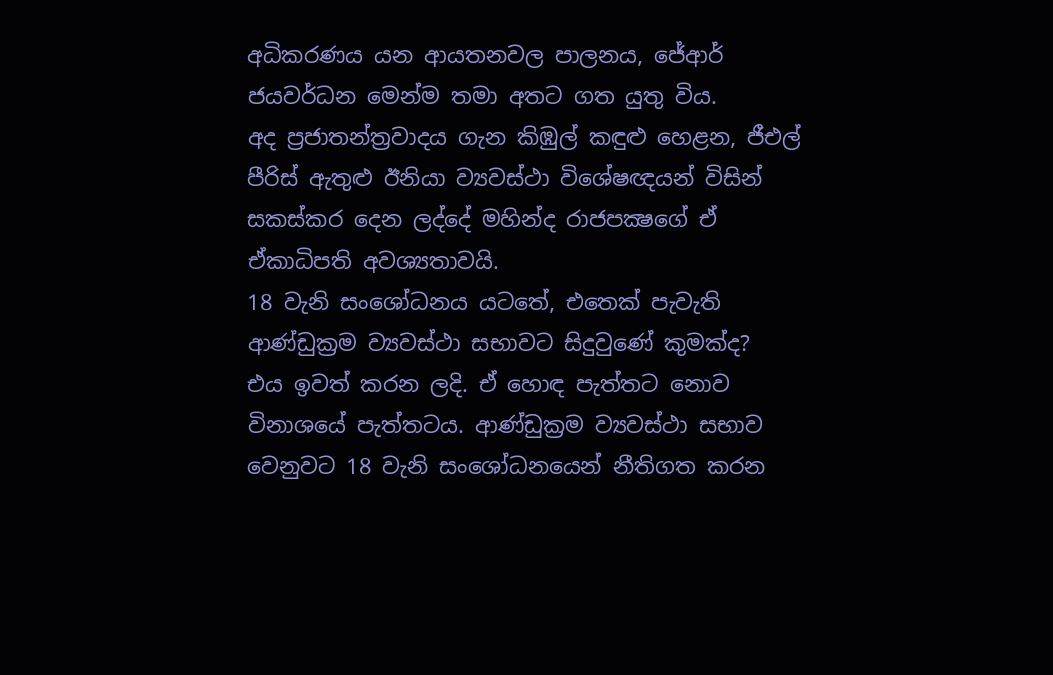අධිකරණය යන ආයතනවල පාලනය, ජේආර් ජයවර්ධන මෙන්ම තමා අතට ගත යුතු විය.
අද ප්‍රජාතන්ත්‍රවාදය ගැන කිඹුල් කඳුළු හෙළන, ජීඑල් පීරිස් ඇතුළු ඊනියා ව්‍යවස්ථා විශේෂඥයන් විසින් සකස්කර දෙන ලද්දේ මහින්ද රාජපක්‍ෂගේ ඒ ඒකාධිපති අවශ්‍යතාවයි.
18 වැනි සංශෝධනය යටතේ, එතෙක් පැවැති ආණ්ඩුක්‍රම ව්‍යවස්ථා සභාවට සිදුවුණේ කුමක්ද?
එය ඉවත් කරන ලදි. ඒ හොඳ පැත්තට නොව විනාශයේ පැත්තටය. ආණ්ඩුක්‍රම ව්‍යවස්ථා සභාව වෙනුවට 18 වැනි සංශෝධනයෙන් නීතිගත කරන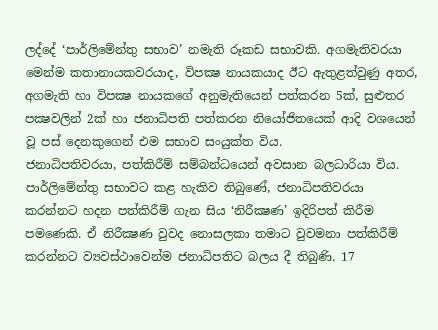ලද්දේ ‘පාර්ලිමේන්තු සභාව’ නමැති රූකඩ සභාවකි. අගමැතිවරයා මෙන්ම කතානායකවරයාද, විපක්‍ෂ නායකයාද ඊට ඇතුළත්වුණු අතර, අගමැති හා විපක්‍ෂ නායකගේ අනුමැතියෙන් පත්කරන 5ක්, සුළුතර පක්‍ෂවලින් 2ක් හා ජනාධිපති පත්කරන නියෝජිතයෙක් ආදි වශයෙන් වූ පස් දෙනකුගෙන් එම සභාව සංයුක්ත විය.
ජනාධිපතිවරයා, පත්කිරීම් සම්බන්ධයෙන් අවසාන බලධාරියා විය. පාර්ලිමේන්තු සභාවට කළ හැකිව තිබුණේ, ජනාධිපතිවරයා කරන්නට හදන පත්කිරීම් ගැන සිය ‘නිරීක්‍ෂණ’ ඉදිරිපත් කිරීම පමණෙකි. ඒ නිරීක්‍ෂණ වුවද නොසලකා තමාට වුවමනා පත්කිරීම් කරන්නට ව්‍යවස්ථාවෙන්ම ජනාධිපතිට බලය දී තිබුණි. 17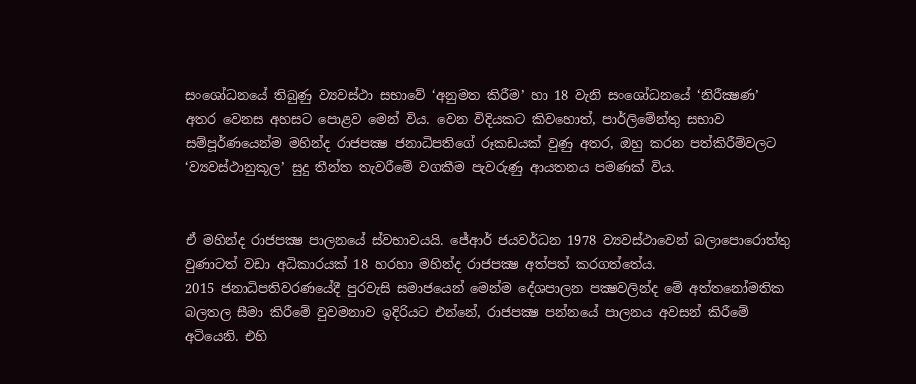සංශෝධනයේ තිබුණු ව්‍යවස්ථා සභාවේ ‘අනුමත කිරීම’ හා 18 වැනි සංශෝධනයේ ‘නිරීක්‍ෂණ’ අතර වෙනස අහසට පොළව මෙන් විය. වෙන විදියකට කිවහොත්, පාර්ලිමේන්තු සභාව සම්පූර්ණයෙන්ම මහින්ද රාජපක්‍ෂ ජනාධිපතිගේ රූකඩයක් වුණු අතර, ඔහු කරන පත්කිරීම්වලට ‘ව්‍යවස්ථානුකූල’ සුදු තීන්ත තැවරීමේ වගකීම පැවරුණු ආයතනය පමණක් විය.


ඒ මහින්ද රාජපක්‍ෂ පාලනයේ ස්වභාවයයි. ජේආර් ජයවර්ධන 1978 ව්‍යවස්ථාවෙන් බලාපොරොත්තු වුණාටත් වඩා අධිකාරයක් 18 හරහා මහින්ද රාජපක්‍ෂ අත්පත් කරගත්තේය.
2015 ජනාධිපතිවරණයේදී පුරවැසි සමාජයෙන් මෙන්ම දේශපාලන පක්‍ෂවලින්ද මේ අත්තනෝමතික බලතල සීමා කිරීමේ වුවමනාව ඉදිරියට එන්නේ, රාජපක්‍ෂ පන්නයේ පාලනය අවසන් කිරීමේ අටියෙනි. එහි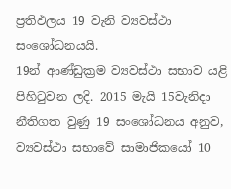ප්‍රතිඵලය 19 වැනි ව්‍යවස්ථා සංශෝධනයයි.
19න් ආණ්ඩුක්‍රම ව්‍යවස්ථා සභාව යළි පිහිටුවන ලදි. 2015 මැයි 15වැනිදා නීතිගත වුණු 19 සංශෝධනය අනුව, ව්‍යවස්ථා සභාවේ සාමාජිකයෝ 10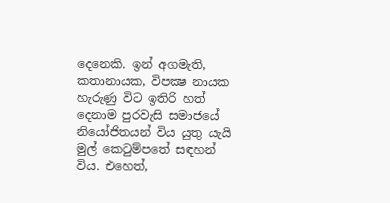දෙනෙකි. ඉන් අගමැති, කතානායක, විපක්‍ෂ නායක හැරුණු විට ඉතිරි හත් දෙනාම පුරවැසි සමාජයේ නියෝජිතයන් විය යුතු යැයි මුල් කෙටුම්පතේ සඳහන් විය. එහෙත්,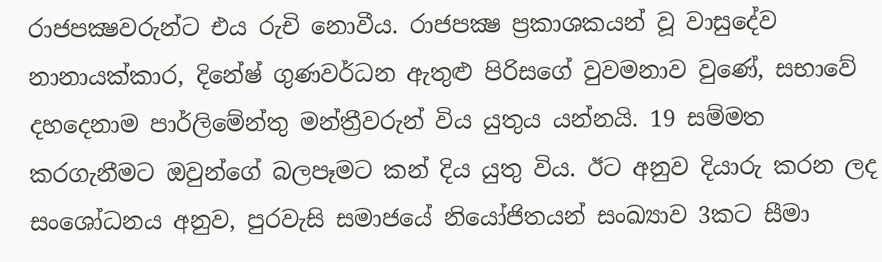රාජපක්‍ෂවරුන්ට එය රුචි නොවීය. රාජපක්‍ෂ ප්‍රකාශකයන් වූ වාසුදේව නානායක්කාර, දිනේෂ් ගුණවර්ධන ඇතුළු පිරිසගේ වුවමනාව වුණේ, සභාවේ දහදෙනාම පාර්ලිමේන්තු මන්ත්‍රීවරුන් විය යුතුය යන්නයි. 19 සම්මත කරගැනීමට ඔවුන්ගේ බලපෑමට කන් දිය යුතු විය. ඊට අනුව දියාරු කරන ලද සංශෝධනය අනුව, පුරවැසි සමාජයේ නියෝජිතයන් සංඛ්‍යාව 3කට සීමා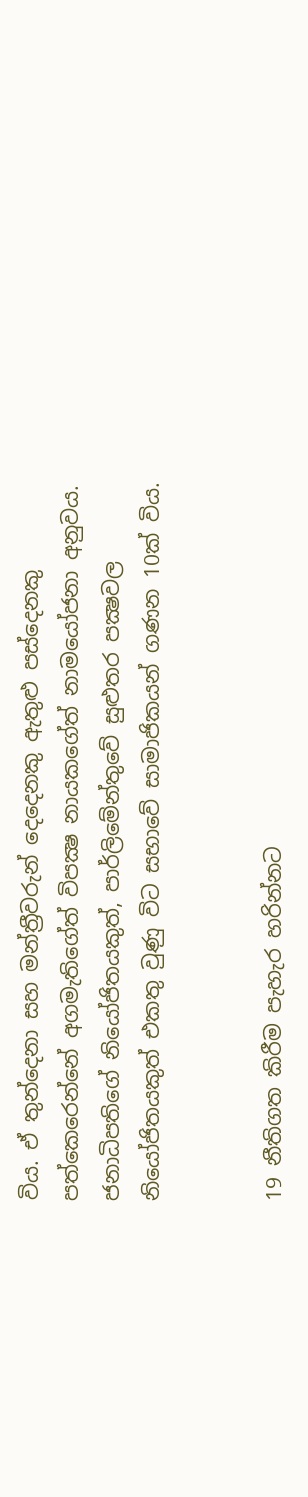විය. ඒ තුන්දෙනා සහ මන්ත්‍රීවරුන් දෙදෙනකු ඇතුළු පස්දෙනකු පත්කෙරෙන්නේ අගමැතිගේත් විපක්‍ෂ නායකගේත් නාමයෝජනා අනුවය. ජනාධිපතිගේ නියෝජිතයකුත්, පාර්ලිමේන්තුවේ සුළුතර පක්‍ෂවල නියෝජිතයකුත් එකතු වුණු විට සභාවේ සාමාජිකයන් ගණන 10ක් විය.


19 නීතිගත කිරීම පැහැර හරින්නට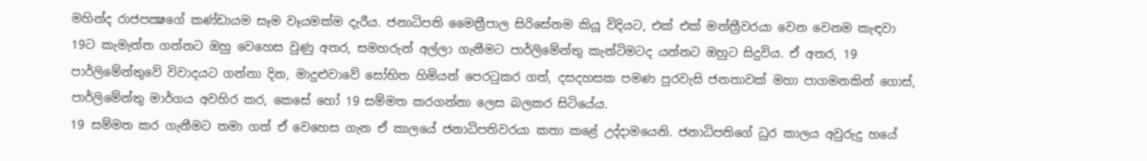මහින්ද රාජපක්‍ෂගේ කණ්ඩායම සෑම වෑයමක්ම දැරීය. ජනාධිපති මෛත්‍රීපාල සිරිසේනම කියූ විදියට, එක් එක් මන්ත්‍රීවරයා වෙන වෙනම කැඳවා 19ට කැමැත්ත ගන්නට ඔහු වෙහෙස වුණු අතර, සමහරුන් අල්ලා ගැනීමට පාර්ලිමේන්තු කැන්ටිමටද යන්නට ඔහුට සිදුවිය. ඒ අතර, 19 පාර්ලිමේන්තුවේ විවාදයට ගන්නා දින, මාදුළුවාවේ සෝභිත හිමියන් පෙරටුකර ගත්, දසදහසක පමණ පුරවැසි ජනතාවක් මහා පාගමනකින් ගොස්, පාර්ලිමේන්තු මාර්ගය අවහිර කර, කෙසේ හෝ 19 සම්මත කරගන්නා ලෙස බලකර සිටියේය.
19 සම්මත කර ගැනීමට තමා ගත් ඒ වෙහෙස ගැන ඒ කාලයේ ජනාධිපතිවරයා කතා කළේ උද්දාමයෙනි. ජනාධිපතිගේ ධුර කාලය අවුරුදු හයේ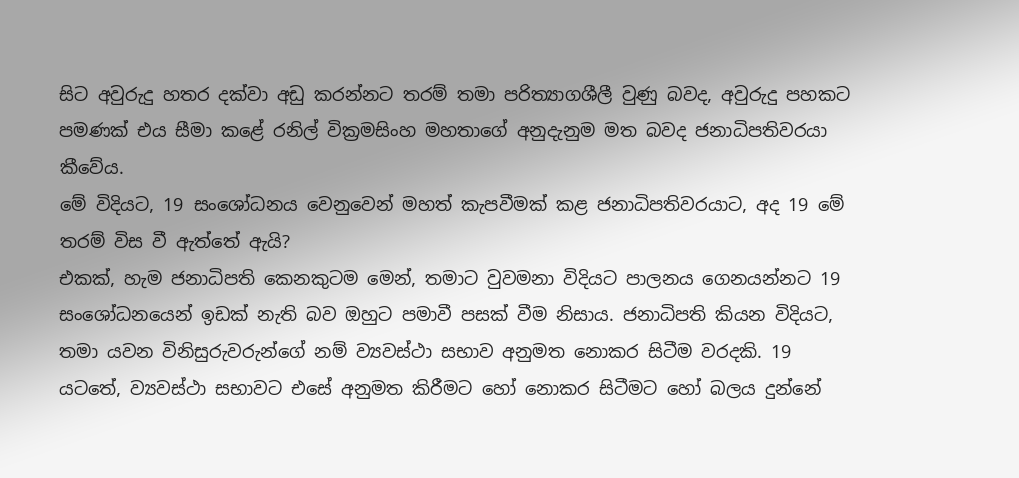සිට අවුරුදු හතර දක්වා අඩු කරන්නට තරම් තමා පරිත්‍යාගශීලී වුණු බවද, අවුරුදු පහකට පමණක් එය සීමා කළේ රනිල් වික්‍රමසිංහ මහතාගේ අනුදැනුම මත බවද ජනාධිපතිවරයා කීවේය.
මේ විදියට, 19 සංශෝධනය වෙනුවෙන් මහත් කැපවීමක් කළ ජනාධිපතිවරයාට, අද 19 මේ තරම් විස වී ඇත්තේ ඇයි?
එකක්, හැම ජනාධිපති කෙනකුටම මෙන්, තමාට වුවමනා විදියට පාලනය ගෙනයන්නට 19 සංශෝධනයෙන් ඉඩක් නැති බව ඔහුට පමාවී පසක් වීම නිසාය. ජනාධිපති කියන විදියට, තමා යවන විනිසුරුවරුන්ගේ නම් ව්‍යවස්ථා සභාව අනුමත නොකර සිටීම වරදකි. 19 යටතේ, ව්‍යවස්ථා සභාවට එසේ අනුමත කිරීමට හෝ නොකර සිටීමට හෝ බලය දුන්නේ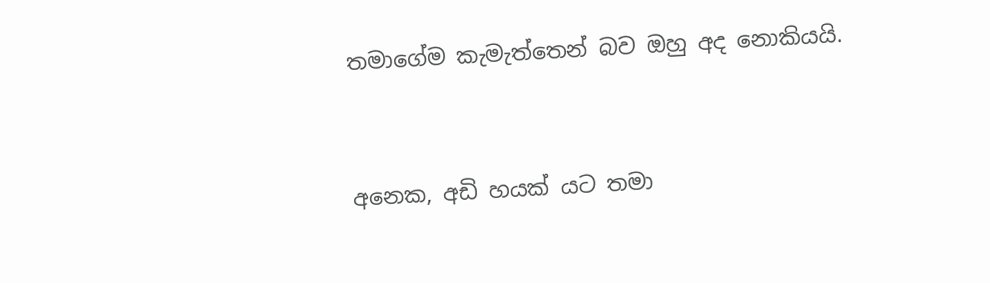තමාගේම කැමැත්තෙන් බව ඔහු අද නොකියයි.


අනෙක, අඩි හයක් යට තමා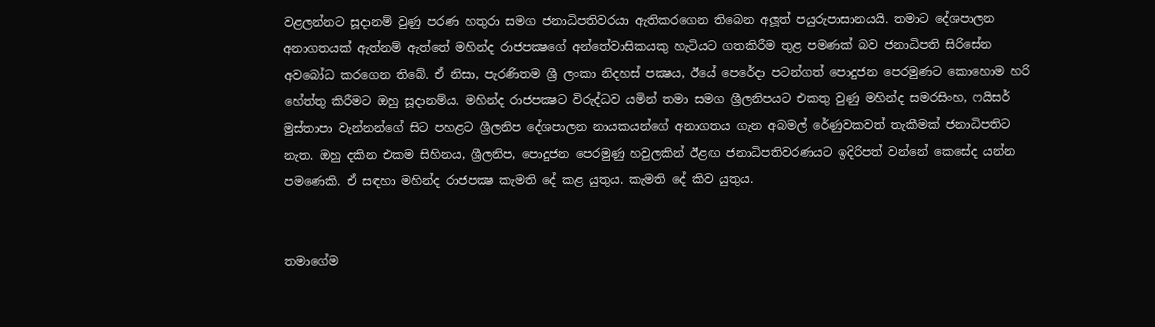වළලන්නට සූදානම් වුණු පරණ හතුරා සමග ජනාධිපතිවරයා ඇතිකරගෙන තිබෙන අලූත් පයුරුපාසානයයි. තමාට දේශපාලන අනාගතයක් ඇත්නම් ඇත්තේ මහින්ද රාජපක්‍ෂගේ අන්තේවාසිකයකු හැටියට ගතකිරීම තුළ පමණක් බව ජනාධිපති සිරිසේන අවබෝධ කරගෙන තිබේ. ඒ නිසා, පැරණිතම ශ්‍රී ලංකා නිදහස් පක්‍ෂය, ඊයේ පෙරේදා පටන්ගත් පොදුජන පෙරමුණට කොහොම හරි හේත්තු කිරීමට ඔහු සූදානම්ය. මහින්ද රාජපක්‍ෂට විරුද්ධව යමින් තමා සමග ශ්‍රීලනිපයට එකතු වුණු මහින්ද සමරසිංහ, ෆයිසර් මුස්තාපා වැන්නන්ගේ සිට පහළට ශ්‍රීලනිප දේශපාලන නායකයන්ගේ අනාගතය ගැන අබමල් රේණුවකවත් තැකීමක් ජනාධිපතිට නැත. ඔහු දකින එකම සිහිනය, ශ්‍රීලනිප, පොදුජන පෙරමුණු හවුලකින් ඊළඟ ජනාධිපතිවරණයට ඉදිරිපත් වන්නේ කෙසේද යන්න පමණෙකි. ඒ සඳහා මහින්ද රාජපක්‍ෂ කැමති දේ කළ යුතුය. කැමති දේ කිව යුතුය.


තමාගේම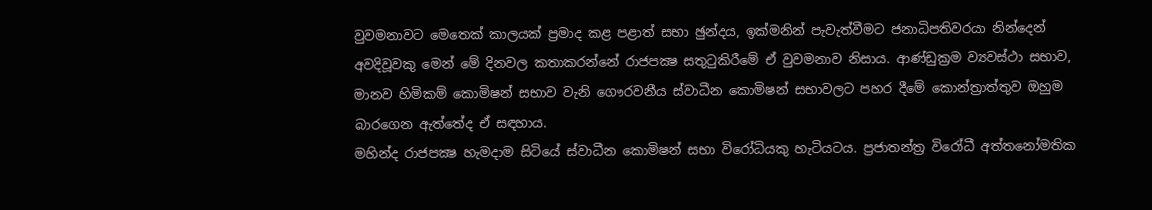වුවමනාවට මෙතෙක් කාලයක් ප්‍රමාද කළ පළාත් සභා ඡුන්දය, ඉක්මනින් පැවැත්වීමට ජනාධිපතිවරයා නින්දෙන් අවදිවූවකු මෙන් මේ දිනවල කතාකරන්නේ රාජපක්‍ෂ සතුටුකිරීමේ ඒ වුවමනාව නිසාය. ආණ්ඩුක්‍රම ව්‍යවස්ථා සභාව, මානව හිමිකම් කොමිෂන් සභාව වැනි ගෞරවනීය ස්වාධීන කොමිෂන් සභාවලට පහර දීමේ කොන්ත්‍රාත්තුව ඔහුම බාරගෙන ඇත්තේද ඒ සඳහාය.
මහින්ද රාජපක්‍ෂ හැමදාම සිටියේ ස්වාධීන කොමිෂන් සභා විරෝධියකු හැටියටය. ප්‍රජාතන්ත්‍ර විරෝධී අත්තනෝමතික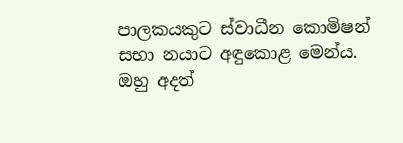පාලකයකුට ස්වාධීන කොමිෂන් සභා නයාට අඳුකොළ මෙන්ය. ඔහු අදත්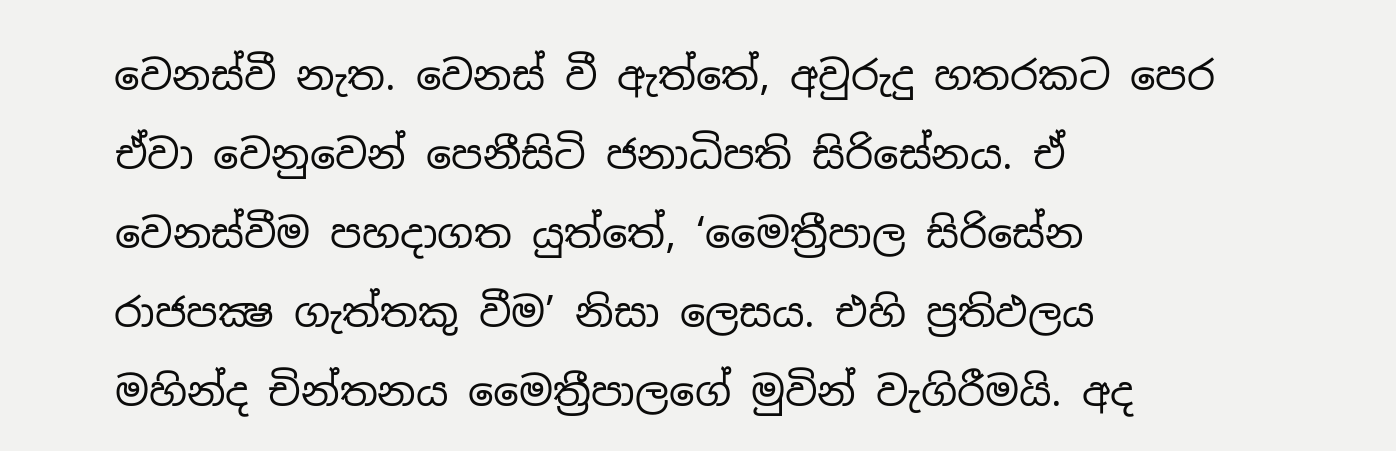වෙනස්වී නැත. වෙනස් වී ඇත්තේ, අවුරුදු හතරකට පෙර ඒවා වෙනුවෙන් පෙනීසිටි ජනාධිපති සිරිසේනය. ඒ වෙනස්වීම පහදාගත යුත්තේ, ‘මෛත්‍රීපාල සිරිසේන රාජපක්‍ෂ ගැත්තකු වීම’ නිසා ලෙසය. එහි ප්‍රතිඵලය මහින්ද චින්තනය මෛත්‍රීපාලගේ මුවින් වැගිරීමයි. අද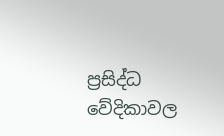ප්‍රසිද්ධ වේදිකාවල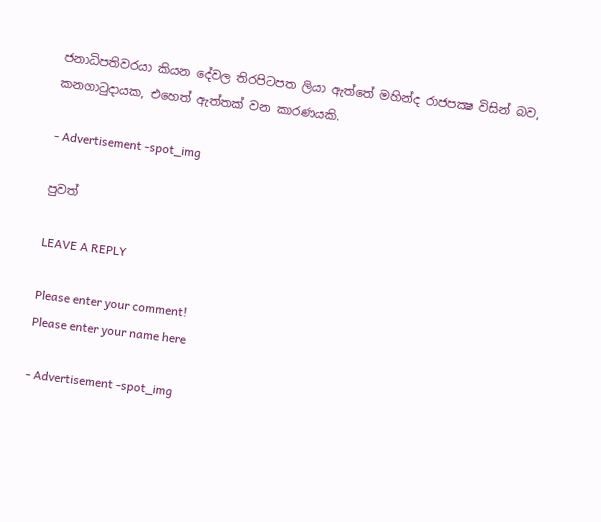ජනාධිපතිවරයා කියන දේවල තිරපිටපත ලියා ඇත්තේ මහින්ද රාජපක්‍ෂ විසින් බව, කනගාටුදායක, එහෙත් ඇත්තක් වන කාරණයකි.

- Advertisement -spot_img

පුවත්

LEAVE A REPLY

Please enter your comment!
Please enter your name here

- Advertisement -spot_img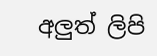අලුත් ලිපි